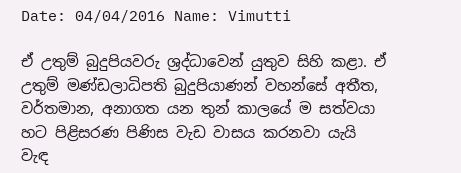Date: 04/04/2016 Name: Vimutti

ඒ උතුම් බුදුපියවරු ශ්‍රද්ධාවෙන් යුතුව සිහි කළා. ඒ උතුම් මණ්ඩලාධිපති බුදුපියාණන් වහන්සේ අතීත, වර්තමාන, අනාගත යන තුන් කාලයේ ම සත්වයා හට පිළිසරණ පිණිස වැඩ වාසය කරනවා යැයි වැඳ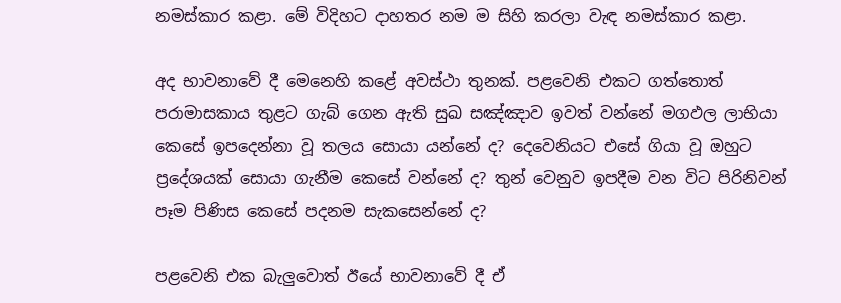නමස්කාර කළා. මේ විදිහට දාහතර නම ම සිහි කරලා වැඳ නමස්කාර කළා.

අද භාවනාවේ දී මෙනෙහි කළේ අවස්ථා තුනක්. පළවෙනි එකට ගත්තොත් පරාමාසකාය තුළට ගැබ් ගෙන ඇති සුඛ සඤ්ඤාව ඉවත් වන්නේ මගඵල ලාභියා කෙසේ ඉපදෙන්නා වූ තලය සොයා යන්නේ ද? දෙවෙනියට එසේ ගියා වූ ඔහුට ප්‍රදේශයක් සොයා ගැනීම කෙසේ වන්නේ ද? තුන් වෙනුව ඉපදීම වන විට පිරිනිවන් පෑම පිණිස කෙසේ පදනම සැකසෙන්නේ ද?

පළවෙනි එක බැලුවොත් ඊයේ භාවනාවේ දී ඒ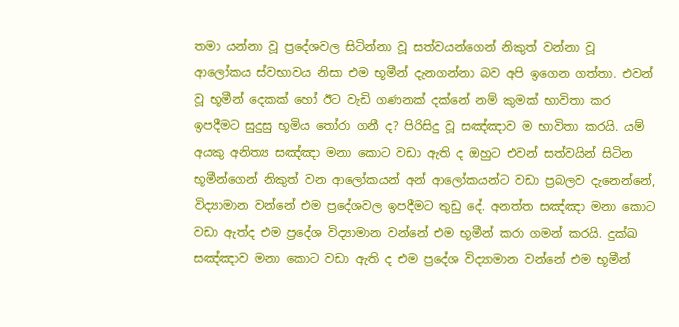තමා යන්නා වූ ප්‍රදේශවල සිටින්නා වූ සත්වයන්ගෙන් නිකුත් වන්නා වූ ආලෝකය ස්වභාවය නිසා එම භූමීන් දැනගන්නා බව අපි ඉගෙන ගත්තා. එවන් වූ භූමීන් දෙකක් හෝ ඊට වැඩි ගණනක් දක්නේ නම් කුමක් භාවිතා කර ඉපදීමට සුදුසු භූමිය තෝරා ගනී ද? පිරිසිදු වූ සඤ්ඤාව ම භාවිතා කරයි. යම් අයකු අනිත්‍ය සඤ්ඤා මනා කොට වඩා ඇති ද ඔහුට එවන් සත්වයින් සිටින භූමීන්ගෙන් නිකුත් වන ආලෝකයන් අන් ආලෝකයන්ට වඩා ප්‍රබලව දැනෙන්නේ, විද්‍යාමාන වන්නේ එම ප්‍රදේශවල ඉපදීමට තුඩු දේ. අනත්ත සඤ්ඤා මනා කොට වඩා ඇත්ද එම ප්‍රදේශ විද්‍යාමාන වන්නේ එම භූමීන් කරා ගමන් කරයි. දුක්ඛ සඤ්ඤාව මනා කොට වඩා ඇති ද එම ප්‍රදේශ විද්‍යාමාන වන්නේ එම භූමීන්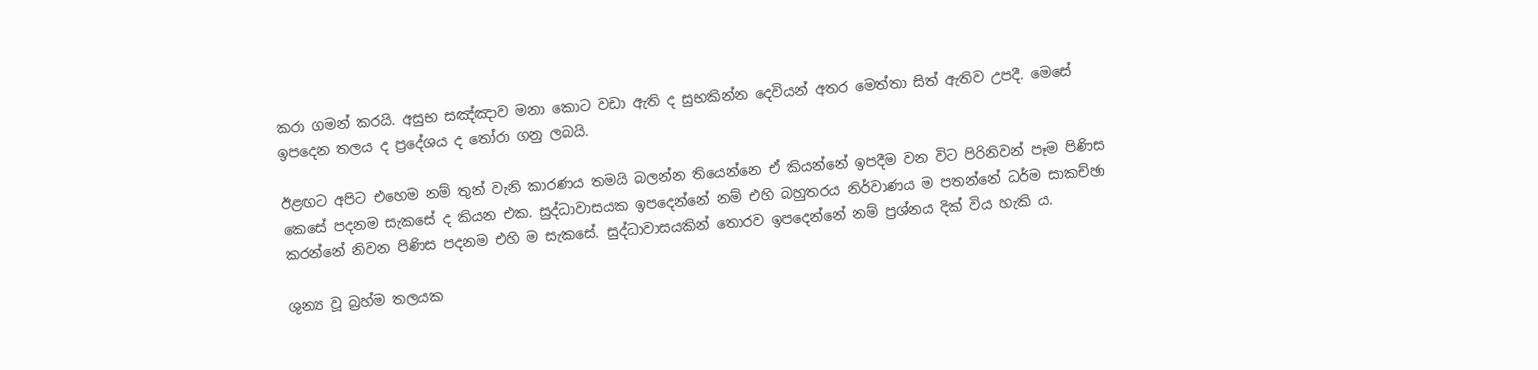කරා ගමන් කරයි. අසුභ සඤ්ඤාව මනා කොට වඩා ඇති ද සුභකින්න දෙවියන් අතර මෙත්තා සිත් ඇතිව උපදී. මෙසේ ඉපදෙන තලය ද ප්‍රදේශය ද තෝරා ගනු ලබයි.

ඊළඟට අපිට එහෙම නම් තුන් වැනි කාරණය තමයි බලන්න තියෙන්නෙ ඒ කියන්නේ ඉපදීම වන විට පිරිනිවන් පෑම පිණිස කෙසේ පදනම සැකසේ ද කියන එක. සුද්ධාවාසයක ඉපදෙන්නේ නම් එහි බහුතරය නිර්වාණය ම පතන්නේ ධර්ම සාකච්ඡා කරන්නේ නිවන පිණිස පදනම එහි ම සැකසේ. සුද්ධාවාසයකින් තොරව ඉපදෙන්නේ නම් ප්‍රශ්නය දික් විය හැකි ය.

ශුන්‍ය වූ බ්‍රහ්ම තලයක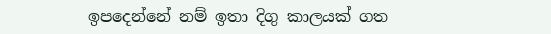ඉපදෙන්නේ නම් ඉතා දිගු කාලයක් ගත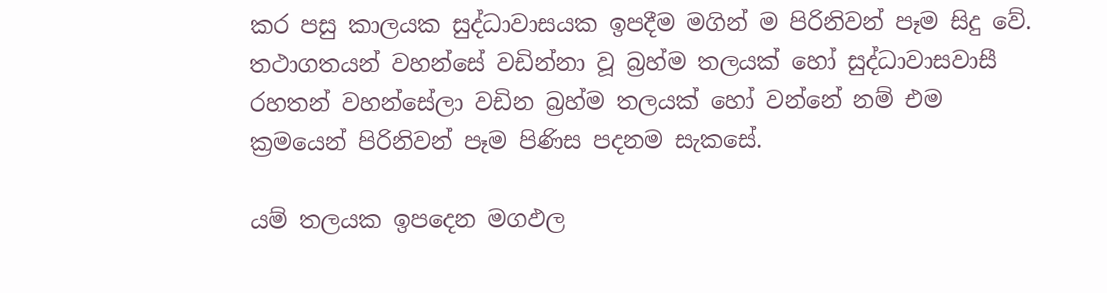කර පසු කාලයක සුද්ධාවාසයක ඉපදීම මගින් ම පිරිනිවන් පෑම සිදු වේ. තථාගතයන් වහන්සේ වඩින්නා වූ බ්‍රහ්ම තලයක් හෝ සුද්ධාවාසවාසී රහතන් වහන්සේලා වඩින බ්‍රහ්ම තලයක් හෝ වන්නේ නම් එම ක්‍රමයෙන් පිරිනිවන් පෑම පිණිස පදනම සැකසේ.

යම් තලයක ඉපදෙන මගඵල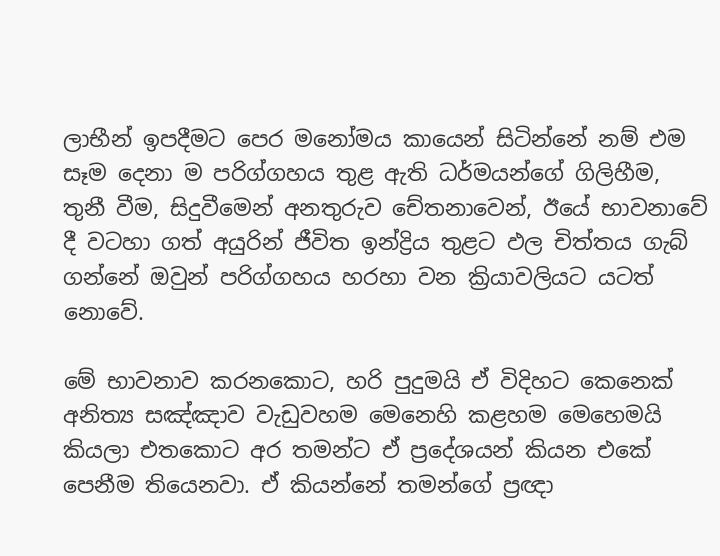ලාභීන් ඉපදීමට පෙර මනෝමය කායෙන් සිටින්නේ නම් එම සෑම දෙනා ම පරිග්ගහය තුළ ඇති ධර්මයන්ගේ ගිලිහීම, තුනී වීම, සිදුවීමෙන් අනතුරුව චේතනාවෙන්, ඊයේ භාවනාවේ දී වටහා ගත් අයුරින් ජීවිත ඉන්ද්‍රිය තුළට ඵල චිත්තය ගැබ් ගන්නේ ඔවුන් පරිග්ගහය හරහා වන ක්‍රියාවලියට යටත් නොවේ.

මේ භාවනාව කරනකොට, හරි පුදුමයි ඒ විදිහට කෙනෙක් අනිත්‍ය සඤ්ඤාව වැඩුවහම මෙනෙහි කළහම මෙහෙමයි කියලා එතකොට අර තමන්ට ඒ ප්‍රදේශයන් කියන එකේ පෙනීම තියෙනවා. ඒ කියන්නේ තමන්ගේ ප්‍රඥා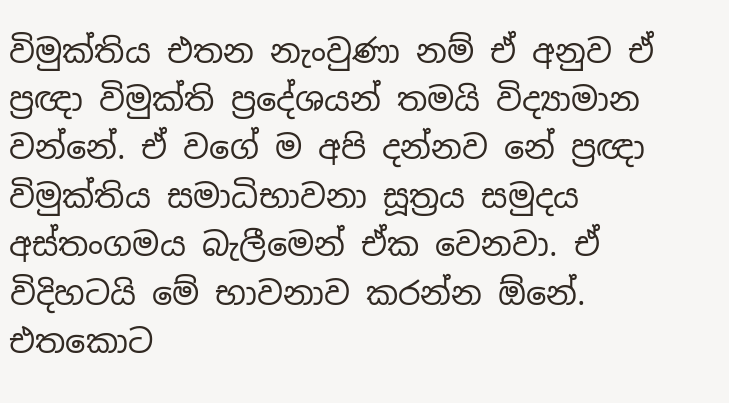විමුක්තිය එතන නැංවුණා නම් ඒ අනුව ඒ ප්‍රඥා විමුක්ති ප්‍රදේශයන් තමයි විද්‍යාමාන වන්නේ. ඒ වගේ ම අපි දන්නව නේ ප්‍රඥා විමුක්තිය සමාධිභාවනා සූත්‍රය සමුදය අස්තංගමය බැලීමෙන් ඒක වෙනවා. ඒ විදිහටයි මේ භාවනාව කරන්න ඕනේ. එතකොට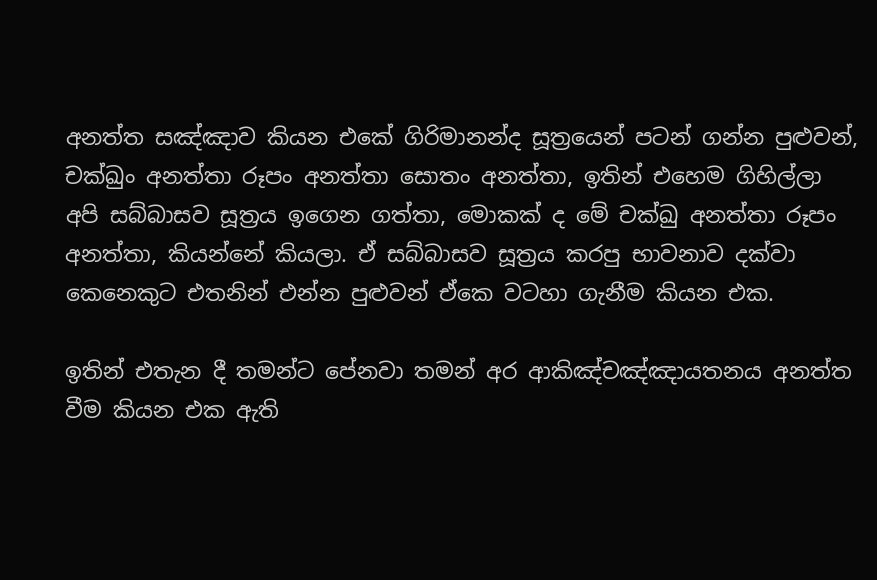අනත්ත සඤ්ඤාව කියන එකේ ගිරිමානන්ද සූත්‍රයෙන් පටන් ගන්න පුළුවන්, චක්ඛුං අනත්තා රූපං අනත්තා සොතං අනත්තා, ඉතින් එහෙම ගිහිල්ලා අපි සබ්බාසව සූත්‍රය ඉගෙන ගත්තා, මොකක් ද මේ චක්ඛු අනත්තා රූපං අනත්තා, කියන්නේ කියලා. ඒ සබ්බාසව සූත්‍රය කරපු භාවනාව දක්වා කෙනෙකුට එතනින් එන්න පුළුවන් ඒකෙ වටහා ගැනීම කියන එක.

ඉතින් එතැන දී තමන්ට පේනවා තමන් අර ආකිඤ්චඤ්ඤායතනය අනත්ත වීම කියන එක ඇති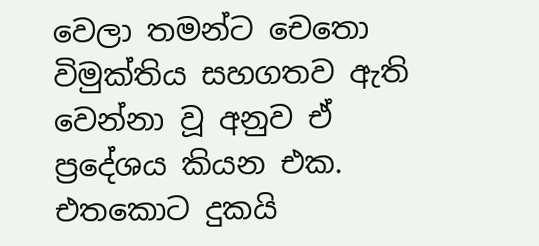වෙලා තමන්ට චෙතො විමුක්තිය සහගතව ඇති වෙන්නා වූ අනුව ඒ ප්‍රදේශය කියන එක. එතකොට දුකයි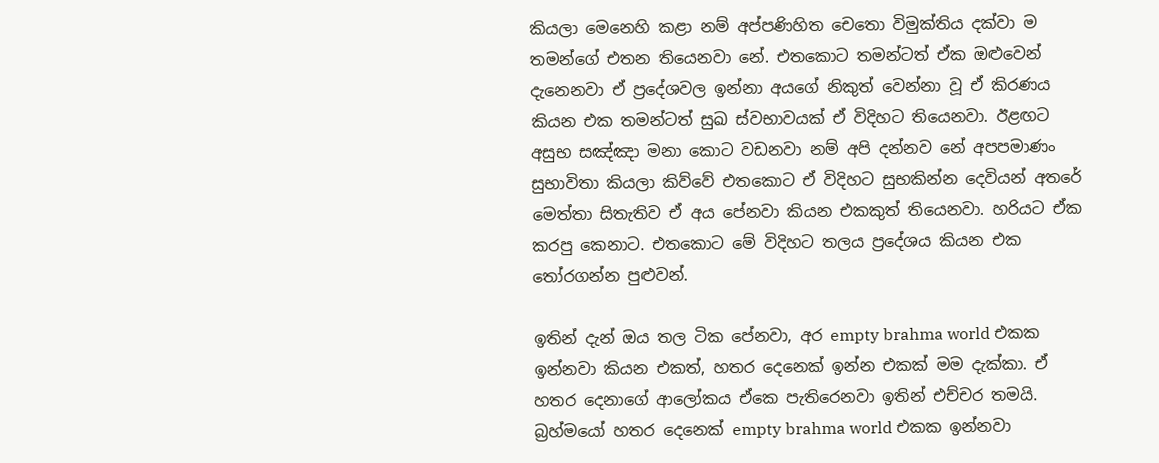කියලා මෙනෙහි කළා නම් අප්පණිහිත චෙතො විමුක්තිය දක්වා ම තමන්ගේ එතන තියෙනවා නේ. එතකොට තමන්ටත් ඒක ඔළුවෙන් දැනෙනවා ඒ ප්‍රදේශවල ඉන්නා අයගේ නිකුත් වෙන්නා වූ ඒ කිරණය කියන එක තමන්ටත් සුඛ ස්වභාවයක් ඒ විදිහට තියෙනවා. ඊළඟට අසුභ සඤ්ඤා මනා කොට වඩනවා නම් අපි දන්නව නේ අපපමාණං සුභාවිතා කියලා කිව්වේ එතකොට ඒ විදිහට සුභකින්න දෙවියන් අතරේ මෙත්තා සිතැතිව ඒ අය පේනවා කියන එකකුත් තියෙනවා. හරියට ඒක කරපු කෙනාට. එතකොට මේ විදිහට තලය ප්‍රදේශය කියන එක තෝරගන්න පුළුවන්.

ඉතින් දැන් ඔය තල ටික පේනවා, අර empty brahma world එකක ඉන්නවා කියන එකත්, හතර දෙනෙක් ඉන්න එකක් මම දැක්කා. ඒ හතර දෙනාගේ ආලෝකය ඒකෙ පැතිරෙනවා ඉතින් එච්චර තමයි. බ්‍රහ්මයෝ හතර දෙනෙක් empty brahma world එකක ඉන්නවා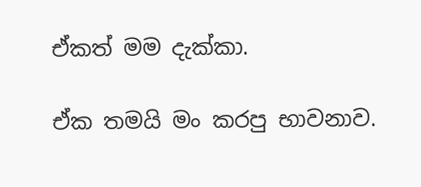ඒකත් මම දැක්කා.

ඒක තමයි මං කරපු භාවනාව.